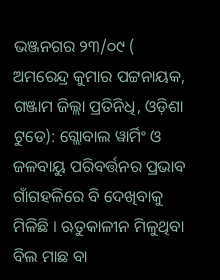ଭଞ୍ଜନଗର ୨୩/୦୯ ( ଅମରେନ୍ଦ୍ର କୁମାର ପଟ୍ଟନାୟକ, ଗଞ୍ଜାମ ଜିଲ୍ଲା ପ୍ରତିନିଧି, ଓଡ଼ିଶା ଟୁଡେ): ଗ୍ଲୋବାଲ ୱାର୍ମିଂ ଓ ଜଳବାୟୁ ପରିବର୍ତ୍ତନର ପ୍ରଭାବ ଗାଁଗହଳିରେ ବି ଦେଖିବାକୁ ମିଳିଛି । ଋତୁକାଳୀନ ମିଳୁଥିବା ବିଲ ମାଛ ବା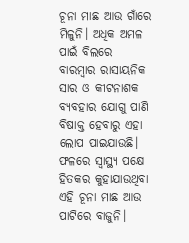ଚୂନା ମାଛ ଆଉ ଗାଁରେ ମିଳୁନି। ଅଧିକ ଅମଳ ପାଇଁ ବିଲରେ ବାରମ୍ବାର ରାସାୟନିକ ସାର ଓ କୀଟନାଶକ ବ୍ୟବହାର ଯୋଗୁ ପାଣି ବିଷାକ୍ତ ହେବାରୁ ଏହା ଲୋପ ପାଇଯାଉଛି। ଫଳରେ ସ୍ବାସ୍ଥ୍ୟ ପକ୍ଷେ ହିତକର କୁହାଯାଉଥିବା ଏହି ଚୂନା ମାଛ ଆଉ ପାଟିରେ ବାଜୁନି।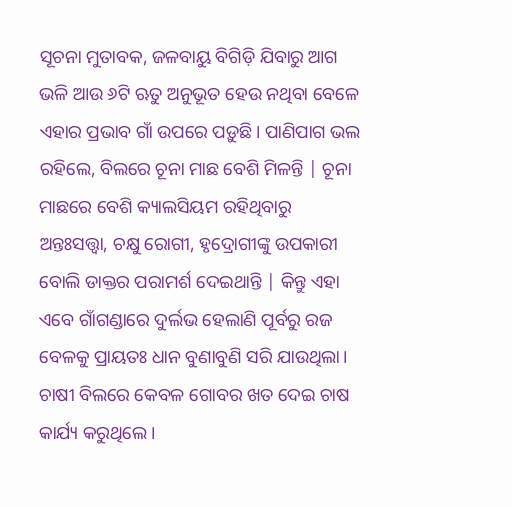ସୂଚନା ମୁତାବକ, ଜଳବାୟୁ ବିଗିଡ଼ି ଯିବାରୁ ଆଗ ଭଳି ଆଉ ୬ଟି ଋତୁ ଅନୁଭୂତ ହେଉ ନଥିବା ବେଳେ ଏହାର ପ୍ରଭାବ ଗାଁ ଉପରେ ପଡ଼ୁଛି। ପାଣିପାଗ ଭଲ ରହିଲେ, ବିଲରେ ଚୂନା ମାଛ ବେଶି ମିଳନ୍ତି | ଚୂନା ମାଛରେ ବେଶି କ୍ୟାଲସିୟମ ରହିଥିବାରୁ ଅନ୍ତଃସତ୍ତ୍ଵା, ଚକ୍ଷୁ ରୋଗୀ, ହୃଦ୍ରୋଗୀଙ୍କୁ ଉପକାରୀ ବୋଲି ଡାକ୍ତର ପରାମର୍ଶ ଦେଇଥାନ୍ତି | କିନ୍ତୁ ଏହା ଏବେ ଗାଁଗଣ୍ଡାରେ ଦୁର୍ଲଭ ହେଲାଣି ପୂର୍ବରୁ ରଜ ବେଳକୁ ପ୍ରାୟତଃ ଧାନ ବୁଣାବୁଣି ସରି ଯାଉଥିଲା। ଚାଷୀ ବିଲରେ କେବଳ ଗୋବର ଖତ ଦେଇ ଚାଷ କାର୍ଯ୍ୟ କରୁଥିଲେ ।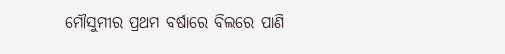ମୌସୁମୀର ପ୍ରଥମ ବର୍ଷାରେ ବିଲରେ ପାଣି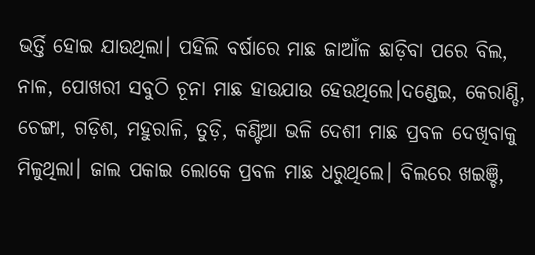ଭର୍ତ୍ତି ହୋଇ ଯାଉଥିଲା। ପହିଲି ବର୍ଷାରେ ମାଛ ଜାଆଁଳ ଛାଡ଼ିବା ପରେ ବିଲ, ନାଳ, ପୋଖରୀ ସବୁଠି ଚୂନା ମାଛ ହାଉଯାଉ ହେଉଥିଲେ।ଦଣ୍ଡେଇ, କେରାଣ୍ଡି, ଚେଙ୍ଗା, ଗଡ଼ିଶ, ମହୁରାଳି, ତୁଡ଼ି, କଣ୍ଟିଆ ଭଳି ଦେଶୀ ମାଛ ପ୍ରବଳ ଦେଖିବାକୁ ମିଳୁଥିଲା। ଜାଲ ପକାଇ ଲୋକେ ପ୍ରବଳ ମାଛ ଧରୁଥିଲେ। ବିଲରେ ଖଇଞ୍ଚି,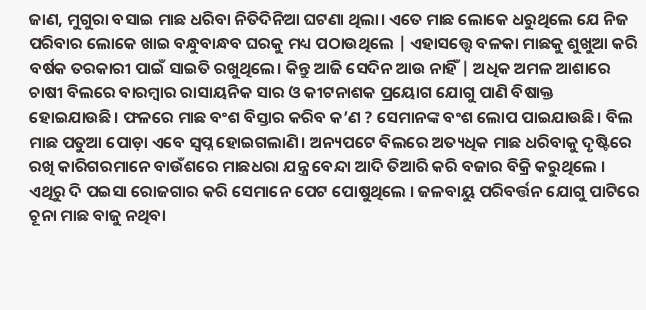ଜାଣ, ମୁଗୁରା ବସାଇ ମାଛ ଧରିବା ନିତିଦିନିଆ ଘଟଣା ଥିଲା। ଏତେ ମାଛ ଲୋକେ ଧରୁଥିଲେ ଯେ ନିଜ ପରିବାର ଲୋକେ ଖାଇ ବନ୍ଧୁବାନ୍ଧବ ଘରକୁ ମଧ୍ୟ ପଠାଉଥିଲେ | ଏହାସତ୍ତ୍ବେ ବଳକା ମାଛକୁ ଶୁଖୁଆ କରି ବର୍ଷକ ତରକାରୀ ପାଇଁ ସାଇତି ରଖୁଥିଲେ। କିନ୍ତୁ ଆଜି ସେଦିନ ଆଉ ନାହିଁ | ଅଧିକ ଅମଳ ଆଶାରେ ଚାଷୀ ବିଲରେ ବାରମ୍ବାର ରାସାୟନିକ ସାର ଓ କୀଟନାଶକ ପ୍ରୟୋଗ ଯୋଗୁ ପାଣି ବିଷାକ୍ତ ହୋଇଯାଉଛି। ଫଳରେ ମାଛ ବଂଶ ବିସ୍ତାର କରିବ କ’ଣ ? ସେମାନଙ୍କ ବଂଶ ଲୋପ ପାଇଯାଉଛି। ବିଲ ମାଛ ପତୁଆ ପୋଡ଼ା ଏବେ ସ୍ଵପ୍ନ ହୋଇଗଲାଣି। ଅନ୍ୟପଟେ ବିଲରେ ଅତ୍ୟଧିକ ମାଛ ଧରିବାକୁ ଦୃଷ୍ଟିରେ ରଖି କାରିଗରମାନେ ବାଉଁଶରେ ମାଛଧରା ଯନ୍ତ୍ର ବେନ୍ଦା ଆଦି ତିଆରି କରି ବଜାର ବିକ୍ରି କରୁଥିଲେ । ଏଥିରୁ ଦି ପଇସା ରୋଜଗାର କରି ସେମାନେ ପେଟ ପୋଷୁଥିଲେ । ଜଳବାୟୁ ପରିବର୍ତ୍ତନ ଯୋଗୁ ପାଟିରେ ଚୂନା ମାଛ ବାଜୁ ନଥିବା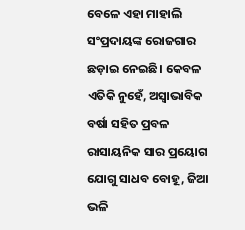ବେଳେ ଏହା ମାହାଲି ସଂପ୍ରଦାୟଙ୍କ ରୋଜଗାର ଛଡ଼ାଇ ନେଇଛି। କେବଳ ଏତିକି ନୁହେଁ, ଅସ୍ବାଭାବିକ ବର୍ଷା ସହିତ ପ୍ରବଳ ରାସାୟନିକ ସାର ପ୍ରୟୋଗ ଯୋଗୁ ସାଧବ ବୋହୂ, ଜିଆ ଭଳି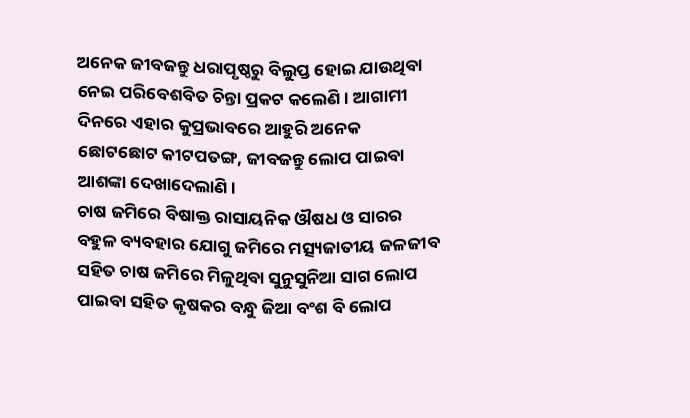ଅନେକ ଜୀବଜନ୍ତୁ ଧରାପୃଷ୍ଠରୁ ବିଲୁପ୍ତ ହୋଇ ଯାଉଥିବା ନେଇ ପରିବେଶବିତ ଚିନ୍ତା ପ୍ରକଟ କଲେଣି। ଆଗାମୀ ଦିନରେ ଏହାର କୁପ୍ରଭାବରେ ଆହୁରି ଅନେକ ଛୋଟଛୋଟ କୀଟପତଙ୍ଗ, ଜୀବଜନ୍ତୁ ଲୋପ ପାଇବା ଆଶଙ୍କା ଦେଖାଦେଲାଣି।
ଚାଷ ଜମିରେ ବିଷାକ୍ତ ରାସାୟନିକ ଔଷଧ ଓ ସାରର ବହୁଳ ବ୍ୟବହାର ଯୋଗୁ ଜମିରେ ମତ୍ସ୍ୟଜାତୀୟ ଜଳଜୀବ ସହିତ ଚାଷ ଜମିରେ ମିଳୁଥିବା ସୁନୁସୁନିଆ ସାଗ ଲୋପ ପାଇବା ସହିତ କୃଷକର ବନ୍ଧୁ ଜିଆ ବଂଶ ବି ଲୋପ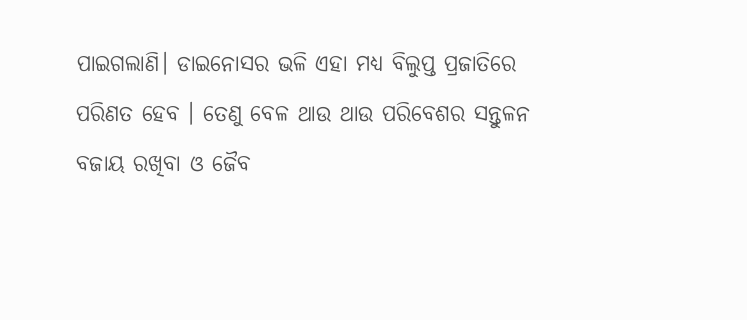ପାଇଗଲାଣି। ଡାଇନୋସର ଭଳି ଏହା ମଧ୍ୟ ବିଲୁପ୍ତ ପ୍ରଜାତିରେ ପରିଣତ ହେବ । ତେଣୁ ବେଳ ଥାଉ ଥାଉ ପରିବେଶର ସନ୍ତୁଳନ ବଜାୟ ରଖିବା ଓ ଜୈବ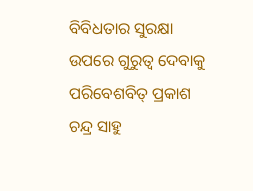ବିବିଧତାର ସୁରକ୍ଷା ଉପରେ ଗୁରୁତ୍ୱ ଦେବାକୁ ପରିବେଶବିତ୍ ପ୍ରକାଶ ଚନ୍ଦ୍ର ସାହୁ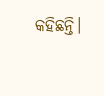କହିଛନ୍ତି।